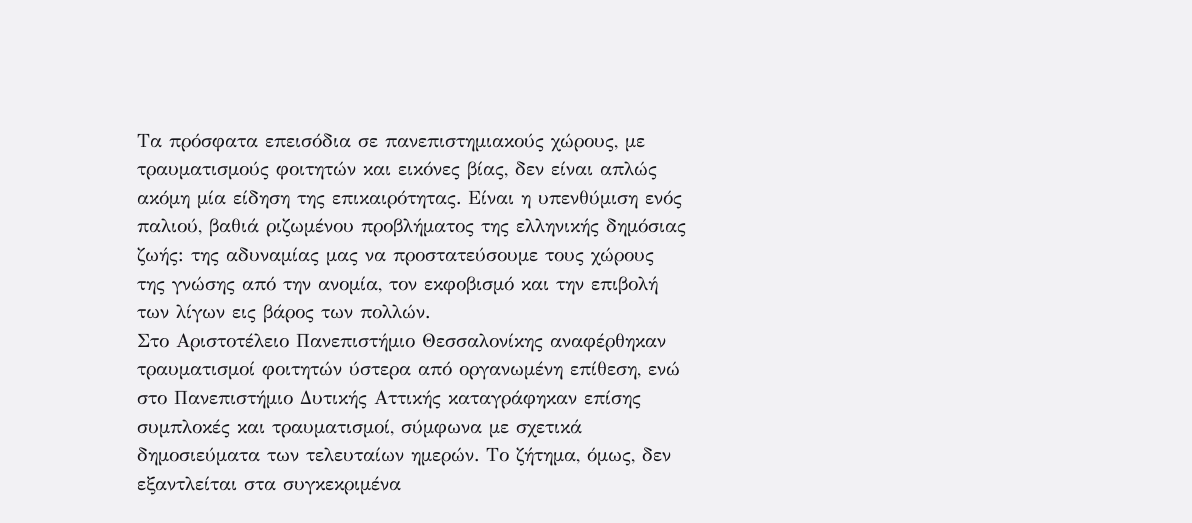Τα πρόσφατα επεισόδια σε πανεπιστημιακούς χώρους, με τραυματισμούς φοιτητών και εικόνες βίας, δεν είναι απλώς ακόμη μία είδηση της επικαιρότητας. Είναι η υπενθύμιση ενός παλιού, βαθιά ριζωμένου προβλήματος της ελληνικής δημόσιας ζωής: της αδυναμίας μας να προστατεύσουμε τους χώρους της γνώσης από την ανομία, τον εκφοβισμό και την επιβολή των λίγων εις βάρος των πολλών.
Στο Αριστοτέλειο Πανεπιστήμιο Θεσσαλονίκης αναφέρθηκαν τραυματισμοί φοιτητών ύστερα από οργανωμένη επίθεση, ενώ στο Πανεπιστήμιο Δυτικής Αττικής καταγράφηκαν επίσης συμπλοκές και τραυματισμοί, σύμφωνα με σχετικά δημοσιεύματα των τελευταίων ημερών. Το ζήτημα, όμως, δεν εξαντλείται στα συγκεκριμένα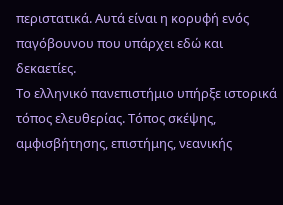περιστατικά. Αυτά είναι η κορυφή ενός παγόβουνου που υπάρχει εδώ και δεκαετίες.
Το ελληνικό πανεπιστήμιο υπήρξε ιστορικά τόπος ελευθερίας. Τόπος σκέψης, αμφισβήτησης, επιστήμης, νεανικής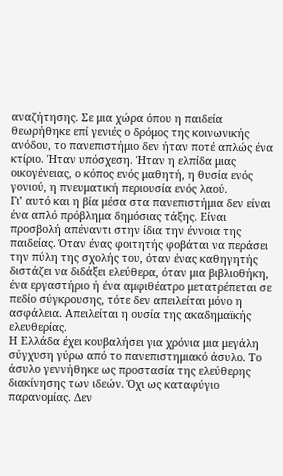αναζήτησης. Σε μια χώρα όπου η παιδεία θεωρήθηκε επί γενιές ο δρόμος της κοινωνικής ανόδου, το πανεπιστήμιο δεν ήταν ποτέ απλώς ένα κτίριο. Ήταν υπόσχεση. Ήταν η ελπίδα μιας οικογένειας, ο κόπος ενός μαθητή, η θυσία ενός γονιού, η πνευματική περιουσία ενός λαού.
Γι’ αυτό και η βία μέσα στα πανεπιστήμια δεν είναι ένα απλό πρόβλημα δημόσιας τάξης. Είναι προσβολή απέναντι στην ίδια την έννοια της παιδείας. Όταν ένας φοιτητής φοβάται να περάσει την πύλη της σχολής του, όταν ένας καθηγητής διστάζει να διδάξει ελεύθερα, όταν μια βιβλιοθήκη, ένα εργαστήριο ή ένα αμφιθέατρο μετατρέπεται σε πεδίο σύγκρουσης, τότε δεν απειλείται μόνο η ασφάλεια. Απειλείται η ουσία της ακαδημαϊκής ελευθερίας.
Η Ελλάδα έχει κουβαλήσει για χρόνια μια μεγάλη σύγχυση γύρω από το πανεπιστημιακό άσυλο. Το άσυλο γεννήθηκε ως προστασία της ελεύθερης διακίνησης των ιδεών. Όχι ως καταφύγιο παρανομίας. Δεν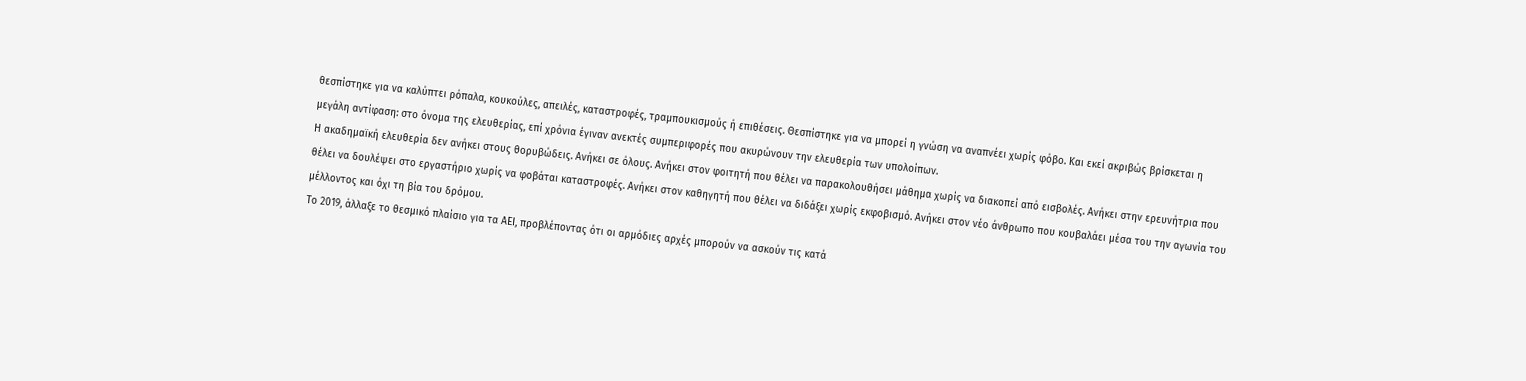θεσπίστηκε για να καλύπτει ρόπαλα, κουκούλες, απειλές, καταστροφές, τραμπουκισμούς ή επιθέσεις. Θεσπίστηκε για να μπορεί η γνώση να αναπνέει χωρίς φόβο. Και εκεί ακριβώς βρίσκεται η μεγάλη αντίφαση: στο όνομα της ελευθερίας, επί χρόνια έγιναν ανεκτές συμπεριφορές που ακυρώνουν την ελευθερία των υπολοίπων.
Η ακαδημαϊκή ελευθερία δεν ανήκει στους θορυβώδεις. Ανήκει σε όλους. Ανήκει στον φοιτητή που θέλει να παρακολουθήσει μάθημα χωρίς να διακοπεί από εισβολές. Ανήκει στην ερευνήτρια που θέλει να δουλέψει στο εργαστήριο χωρίς να φοβάται καταστροφές. Ανήκει στον καθηγητή που θέλει να διδάξει χωρίς εκφοβισμό. Ανήκει στον νέο άνθρωπο που κουβαλάει μέσα του την αγωνία του μέλλοντος και όχι τη βία του δρόμου.
Το 2019, άλλαξε το θεσμικό πλαίσιο για τα ΑΕΙ, προβλέποντας ότι οι αρμόδιες αρχές μπορούν να ασκούν τις κατά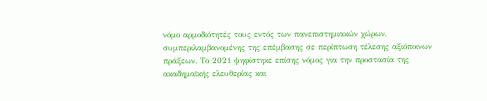νόμο αρμοδιότητές τους εντός των πανεπιστημιακών χώρων, συμπεριλαμβανομένης της επέμβασης σε περίπτωση τέλεσης αξιόποινων πράξεων. Το 2021 ψηφίστηκε επίσης νόμος για την προστασία της ακαδημαϊκής ελευθερίας και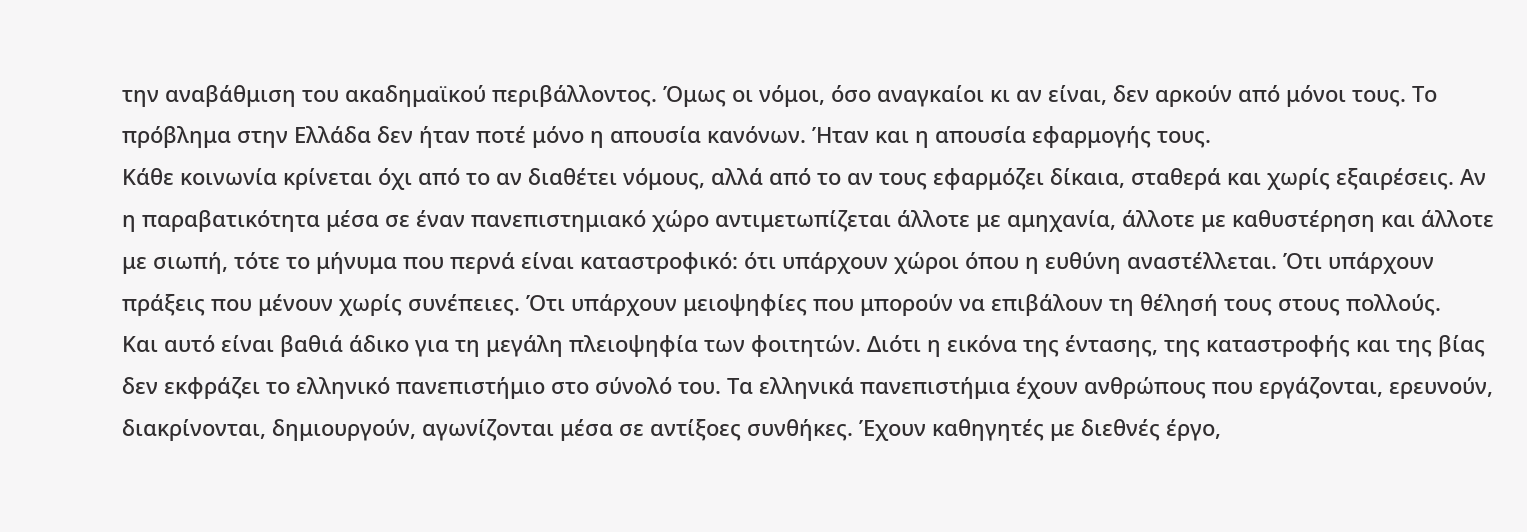την αναβάθμιση του ακαδημαϊκού περιβάλλοντος. Όμως οι νόμοι, όσο αναγκαίοι κι αν είναι, δεν αρκούν από μόνοι τους. Το πρόβλημα στην Ελλάδα δεν ήταν ποτέ μόνο η απουσία κανόνων. Ήταν και η απουσία εφαρμογής τους.
Κάθε κοινωνία κρίνεται όχι από το αν διαθέτει νόμους, αλλά από το αν τους εφαρμόζει δίκαια, σταθερά και χωρίς εξαιρέσεις. Αν η παραβατικότητα μέσα σε έναν πανεπιστημιακό χώρο αντιμετωπίζεται άλλοτε με αμηχανία, άλλοτε με καθυστέρηση και άλλοτε με σιωπή, τότε το μήνυμα που περνά είναι καταστροφικό: ότι υπάρχουν χώροι όπου η ευθύνη αναστέλλεται. Ότι υπάρχουν πράξεις που μένουν χωρίς συνέπειες. Ότι υπάρχουν μειοψηφίες που μπορούν να επιβάλουν τη θέλησή τους στους πολλούς.
Και αυτό είναι βαθιά άδικο για τη μεγάλη πλειοψηφία των φοιτητών. Διότι η εικόνα της έντασης, της καταστροφής και της βίας δεν εκφράζει το ελληνικό πανεπιστήμιο στο σύνολό του. Τα ελληνικά πανεπιστήμια έχουν ανθρώπους που εργάζονται, ερευνούν, διακρίνονται, δημιουργούν, αγωνίζονται μέσα σε αντίξοες συνθήκες. Έχουν καθηγητές με διεθνές έργο,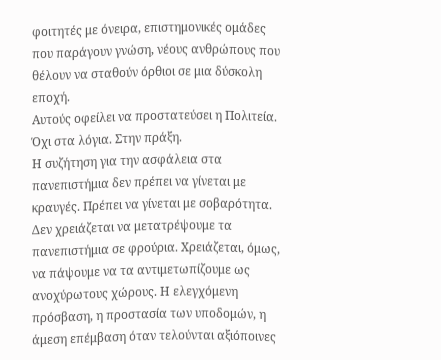φοιτητές με όνειρα, επιστημονικές ομάδες που παράγουν γνώση, νέους ανθρώπους που θέλουν να σταθούν όρθιοι σε μια δύσκολη εποχή.
Αυτούς οφείλει να προστατεύσει η Πολιτεία. Όχι στα λόγια. Στην πράξη.
Η συζήτηση για την ασφάλεια στα πανεπιστήμια δεν πρέπει να γίνεται με κραυγές. Πρέπει να γίνεται με σοβαρότητα. Δεν χρειάζεται να μετατρέψουμε τα πανεπιστήμια σε φρούρια. Χρειάζεται, όμως, να πάψουμε να τα αντιμετωπίζουμε ως ανοχύρωτους χώρους. Η ελεγχόμενη πρόσβαση, η προστασία των υποδομών, η άμεση επέμβαση όταν τελούνται αξιόποινες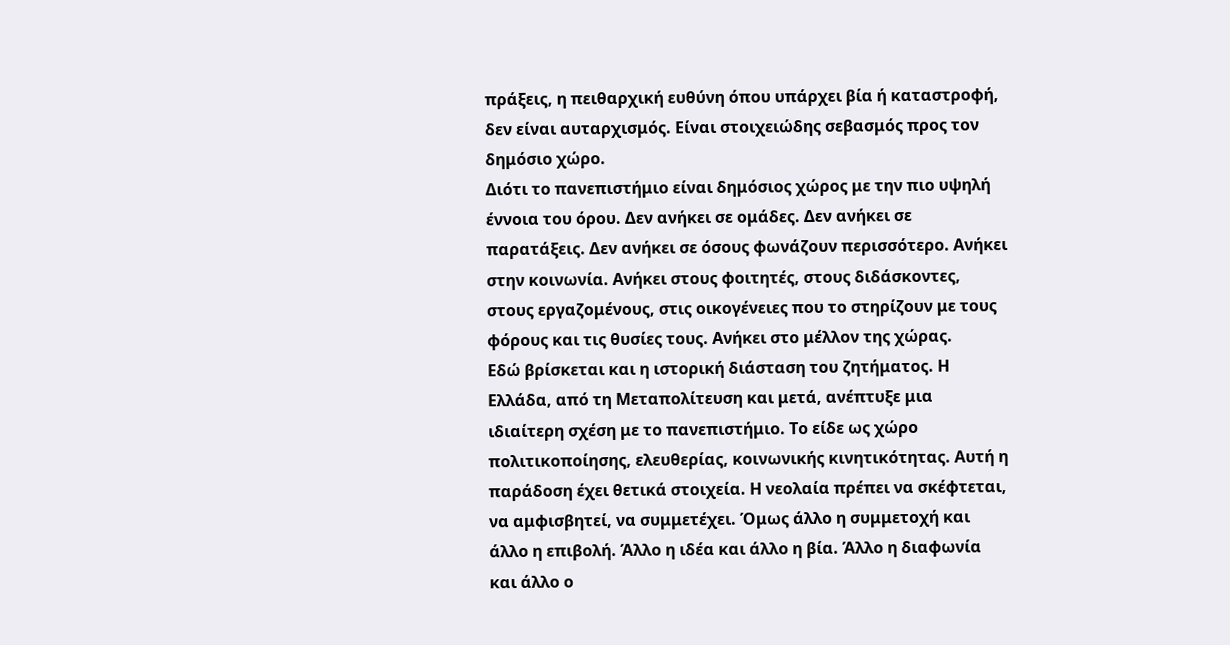πράξεις, η πειθαρχική ευθύνη όπου υπάρχει βία ή καταστροφή, δεν είναι αυταρχισμός. Είναι στοιχειώδης σεβασμός προς τον δημόσιο χώρο.
Διότι το πανεπιστήμιο είναι δημόσιος χώρος με την πιο υψηλή έννοια του όρου. Δεν ανήκει σε ομάδες. Δεν ανήκει σε παρατάξεις. Δεν ανήκει σε όσους φωνάζουν περισσότερο. Ανήκει στην κοινωνία. Ανήκει στους φοιτητές, στους διδάσκοντες, στους εργαζομένους, στις οικογένειες που το στηρίζουν με τους φόρους και τις θυσίες τους. Ανήκει στο μέλλον της χώρας.
Εδώ βρίσκεται και η ιστορική διάσταση του ζητήματος. Η Ελλάδα, από τη Μεταπολίτευση και μετά, ανέπτυξε μια ιδιαίτερη σχέση με το πανεπιστήμιο. Το είδε ως χώρο πολιτικοποίησης, ελευθερίας, κοινωνικής κινητικότητας. Αυτή η παράδοση έχει θετικά στοιχεία. Η νεολαία πρέπει να σκέφτεται, να αμφισβητεί, να συμμετέχει. Όμως άλλο η συμμετοχή και άλλο η επιβολή. Άλλο η ιδέα και άλλο η βία. Άλλο η διαφωνία και άλλο ο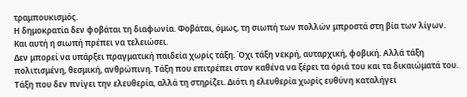τραμπουκισμός.
Η δημοκρατία δεν φοβάται τη διαφωνία. Φοβάται, όμως, τη σιωπή των πολλών μπροστά στη βία των λίγων.
Και αυτή η σιωπή πρέπει να τελειώσει.
Δεν μπορεί να υπάρξει πραγματική παιδεία χωρίς τάξη. Όχι τάξη νεκρή, αυταρχική, φοβική. Αλλά τάξη πολιτισμένη, θεσμική, ανθρώπινη. Τάξη που επιτρέπει στον καθένα να ξέρει τα όριά του και τα δικαιώματά του. Τάξη που δεν πνίγει την ελευθερία, αλλά τη στηρίζει. Διότι η ελευθερία χωρίς ευθύνη καταλήγει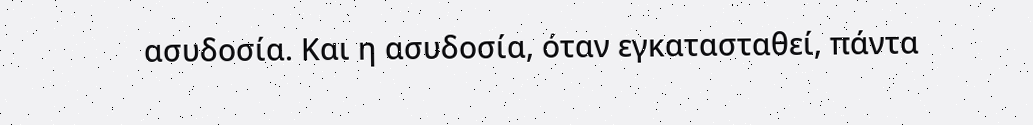ασυδοσία. Και η ασυδοσία, όταν εγκατασταθεί, πάντα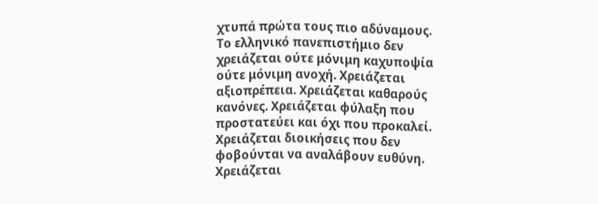χτυπά πρώτα τους πιο αδύναμους.
Το ελληνικό πανεπιστήμιο δεν χρειάζεται ούτε μόνιμη καχυποψία ούτε μόνιμη ανοχή. Χρειάζεται αξιοπρέπεια. Χρειάζεται καθαρούς κανόνες. Χρειάζεται φύλαξη που προστατεύει και όχι που προκαλεί. Χρειάζεται διοικήσεις που δεν φοβούνται να αναλάβουν ευθύνη. Χρειάζεται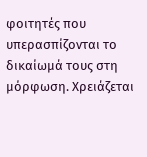φοιτητές που υπερασπίζονται το δικαίωμά τους στη μόρφωση. Χρειάζεται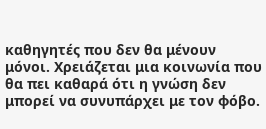καθηγητές που δεν θα μένουν μόνοι. Χρειάζεται μια κοινωνία που θα πει καθαρά ότι η γνώση δεν μπορεί να συνυπάρχει με τον φόβο.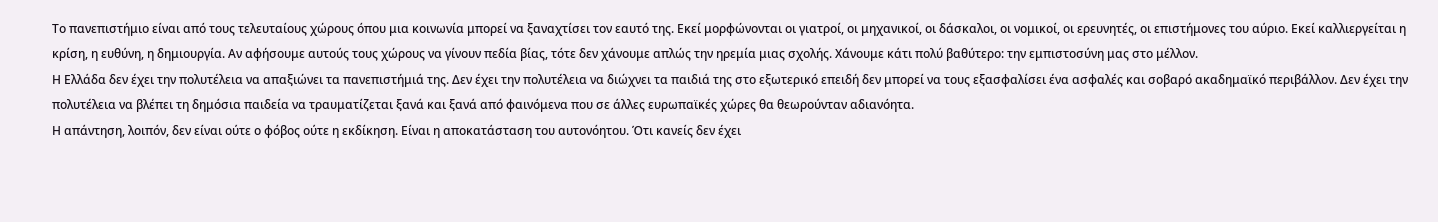Το πανεπιστήμιο είναι από τους τελευταίους χώρους όπου μια κοινωνία μπορεί να ξαναχτίσει τον εαυτό της. Εκεί μορφώνονται οι γιατροί, οι μηχανικοί, οι δάσκαλοι, οι νομικοί, οι ερευνητές, οι επιστήμονες του αύριο. Εκεί καλλιεργείται η κρίση, η ευθύνη, η δημιουργία. Αν αφήσουμε αυτούς τους χώρους να γίνουν πεδία βίας, τότε δεν χάνουμε απλώς την ηρεμία μιας σχολής. Χάνουμε κάτι πολύ βαθύτερο: την εμπιστοσύνη μας στο μέλλον.
Η Ελλάδα δεν έχει την πολυτέλεια να απαξιώνει τα πανεπιστήμιά της. Δεν έχει την πολυτέλεια να διώχνει τα παιδιά της στο εξωτερικό επειδή δεν μπορεί να τους εξασφαλίσει ένα ασφαλές και σοβαρό ακαδημαϊκό περιβάλλον. Δεν έχει την πολυτέλεια να βλέπει τη δημόσια παιδεία να τραυματίζεται ξανά και ξανά από φαινόμενα που σε άλλες ευρωπαϊκές χώρες θα θεωρούνταν αδιανόητα.
Η απάντηση, λοιπόν, δεν είναι ούτε ο φόβος ούτε η εκδίκηση. Είναι η αποκατάσταση του αυτονόητου. Ότι κανείς δεν έχει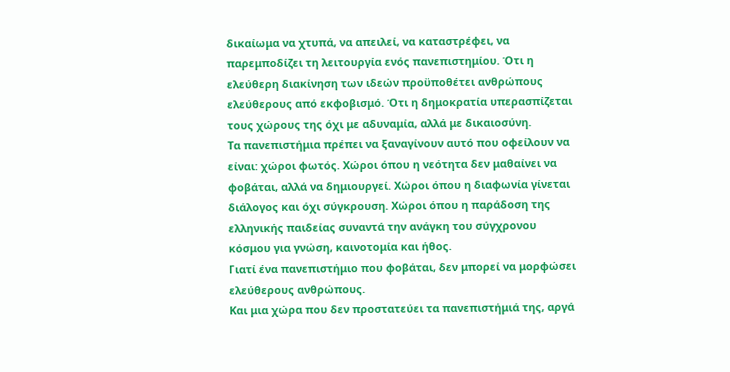δικαίωμα να χτυπά, να απειλεί, να καταστρέφει, να παρεμποδίζει τη λειτουργία ενός πανεπιστημίου. Ότι η ελεύθερη διακίνηση των ιδεών προϋποθέτει ανθρώπους ελεύθερους από εκφοβισμό. Ότι η δημοκρατία υπερασπίζεται τους χώρους της όχι με αδυναμία, αλλά με δικαιοσύνη.
Τα πανεπιστήμια πρέπει να ξαναγίνουν αυτό που οφείλουν να είναι: χώροι φωτός. Χώροι όπου η νεότητα δεν μαθαίνει να φοβάται, αλλά να δημιουργεί. Χώροι όπου η διαφωνία γίνεται διάλογος και όχι σύγκρουση. Χώροι όπου η παράδοση της ελληνικής παιδείας συναντά την ανάγκη του σύγχρονου κόσμου για γνώση, καινοτομία και ήθος.
Γιατί ένα πανεπιστήμιο που φοβάται, δεν μπορεί να μορφώσει ελεύθερους ανθρώπους.
Και μια χώρα που δεν προστατεύει τα πανεπιστήμιά της, αργά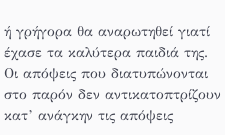ή γρήγορα θα αναρωτηθεί γιατί έχασε τα καλύτερα παιδιά της.
Οι απόψεις που διατυπώνονται στο παρόν δεν αντικατοπτρίζουν κατ’ ανάγκην τις απόψεις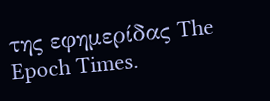της εφημερίδας The Epoch Times.